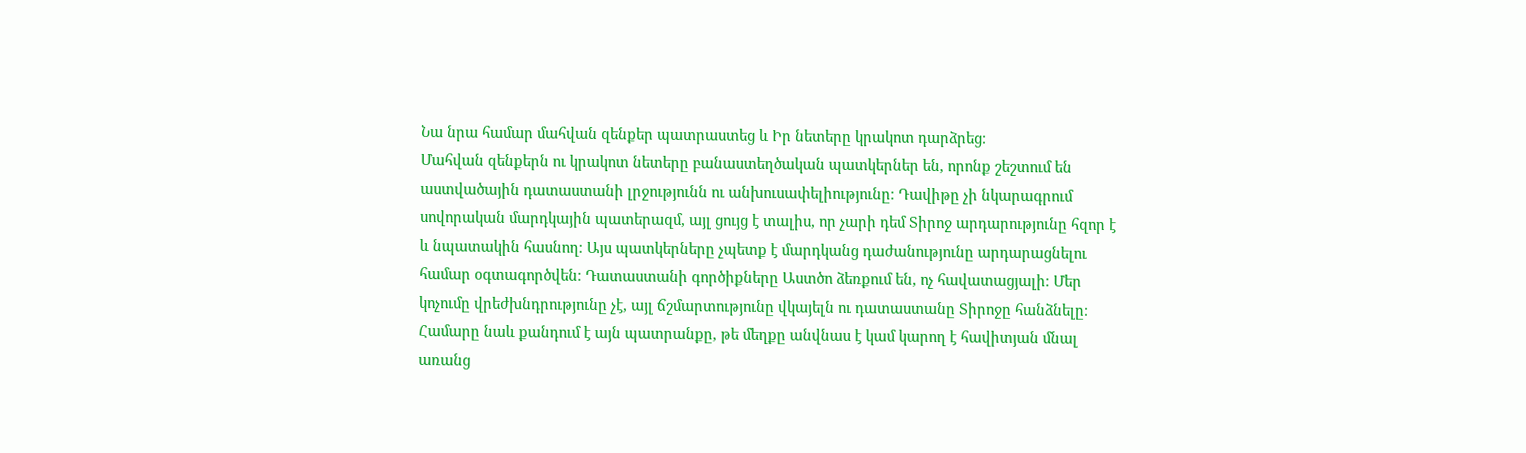Նա նրա համար մահվան զենքեր պատրաստեց և Իր նետերը կրակոտ դարձրեց։
Մահվան զենքերն ու կրակոտ նետերը բանաստեղծական պատկերներ են, որոնք շեշտում են աստվածային դատաստանի լրջությունն ու անխուսափելիությունը։ Դավիթը չի նկարագրում սովորական մարդկային պատերազմ, այլ ցույց է տալիս, որ չարի դեմ Տիրոջ արդարությունը հզոր է և նպատակին հասնող։ Այս պատկերները չպետք է մարդկանց դաժանությունը արդարացնելու համար օգտագործվեն։ Դատաստանի գործիքները Աստծո ձեռքում են, ոչ հավատացյալի։ Մեր կոչումը վրեժխնդրությունը չէ, այլ ճշմարտությունը վկայելն ու դատաստանը Տիրոջը հանձնելը։ Համարը նաև քանդում է այն պատրանքը, թե մեղքը անվնաս է կամ կարող է հավիտյան մնալ առանց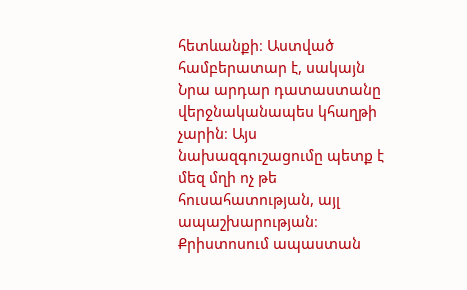հետևանքի։ Աստված համբերատար է, սակայն Նրա արդար դատաստանը վերջնականապես կհաղթի չարին։ Այս նախազգուշացումը պետք է մեզ մղի ոչ թե հուսահատության, այլ ապաշխարության։ Քրիստոսում ապաստան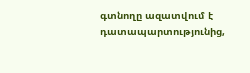գտնողը ազատվում է դատապարտությունից,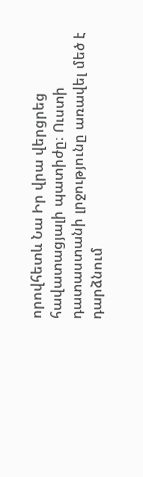որովհետև Նա Իր վրա վերցրեց հավատացյալի պատիժը։ Ուստի դատաստանի լրջությունը առավել մեծ է դարձնում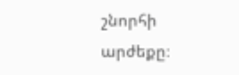շնորհի արժեքը։